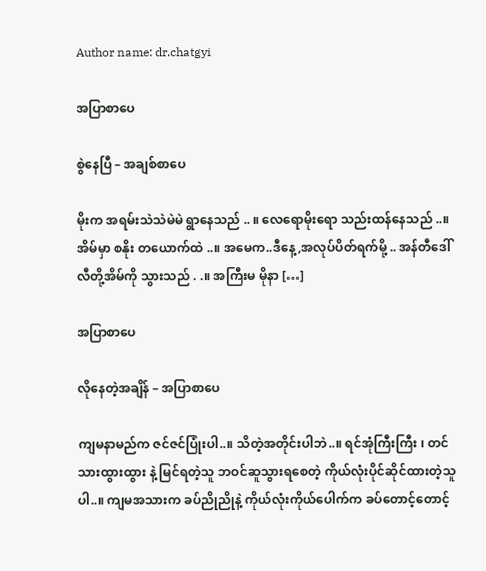Author name: dr.chatgyi

အပြာစာပေ

စွဲနေပြီ – အချစ်စာပေ

မိုးက အရမ်းသဲသဲမဲမဲ ရွာနေသည် .. ။ လေရောမိုးရော သည်းထန်နေသည် ..။ အိမ်မှာ စနိုး တယောက်ထဲ ..။ အမေက..ဒီနေ့,အလုပ်ပိတ်ရက်မို့ .. အန်တီဒေါ်လီတို့အိမ်ကို သွားသည် . .။ အကြီးမ မိုနာ […]

အပြာစာပေ

လိုနေတဲ့အချိန် – အပြာစာပေ

ကျမနာမည်က ဇင်ဇင်ပြုံးပါ..။ သိတဲ့အတိုင်းပါဘဲ..။ ရင်အုံကြီးကြီး ၊ တင်သားထွားထွား နဲ့ မြင်ရတဲ့သူ ဘဝင်ဆူသွားရစေတဲ့ ကိုယ်လုံးပိုင်ဆိုင်ထားတဲ့သူပါ..။ ကျမအသားက ခပ်ညိုညိုနဲ့ ကိုယ်လုံးကိုယ်ပေါက်က ခပ်တောင့်တောင့်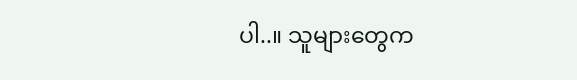ပါ..။ သူများတွေက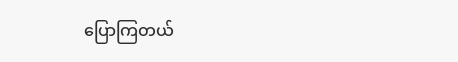ပြောကြတယ်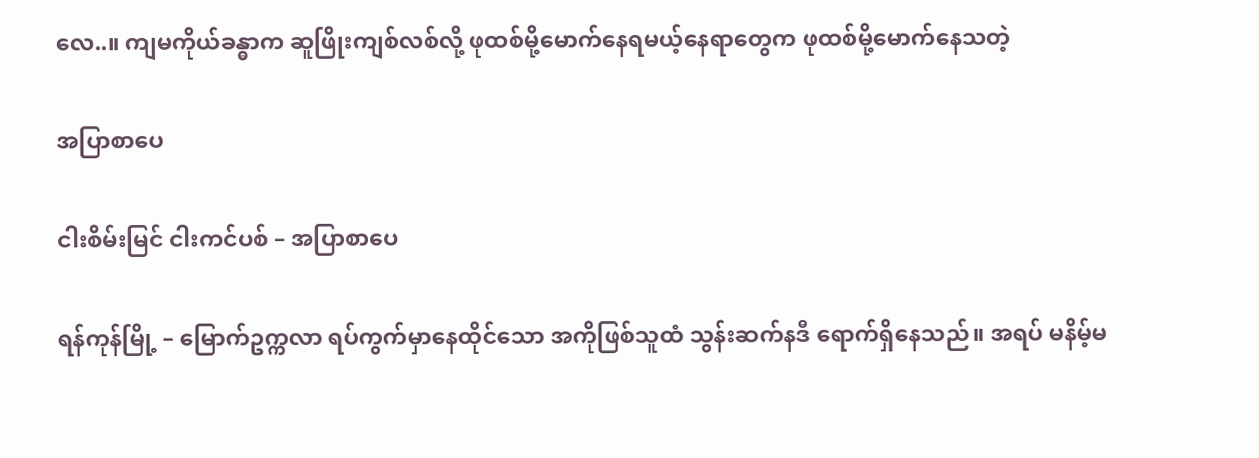လေ..။ ကျမကိုယ်ခန္ဓာက ဆူဖြိုးကျစ်လစ်လို့ ဖုထစ်မို့မောက်နေရမယ့်နေရာတွေက ဖုထစ်မို့မောက်နေသတဲ့

အပြာစာပေ

ငါးစိမ်းမြင် ငါးကင်ပစ် – အပြာစာပေ

ရန်ကုန်မြို့ – မြောက်ဥက္ကလာ ရပ်ကွက်မှာနေထိုင်သော အကိုဖြစ်သူထံ သွန်းဆက်နဒီ ရောက်ရှိနေသည်။ အရပ် မနိမ့်မ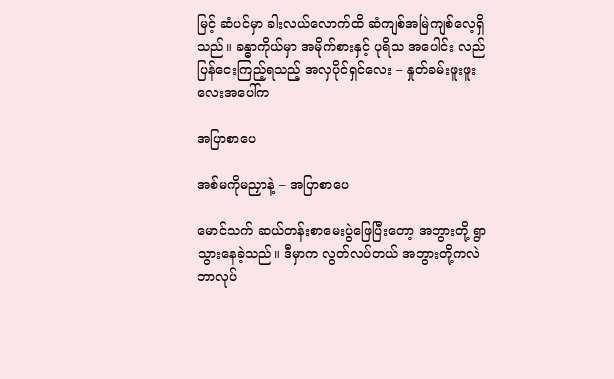မြင့် ဆံပင်မှာ ခါးလယ်လောက်ထိ ဆံကျစ်အမြဲကျစ်လေ့ရှိသည်။ ခန္ဓာကိုယ်မှာ အမိုက်စားနှင့် ပုရိသ အပေါင်း လည်ပြန်ငေးကြည့်ရသည့် အလှပိုင်ရှင်လေး – နှုတ်ခမ်းဖူးဖူးလေးအပေါ်က

အပြာစာပေ

အစ်မကိုမညှာနဲ့ – အပြာစာပေ

မောင်သက် ဆယ်တန်းစာမေးပွဲဖြေပြီးတော့ အဘွားတို့ ရွာသွားနေခဲ့သည်။ ဒီမှာက လွတ်လပ်တယ် အဘွားတို့ကလဲ ဘာလုပ်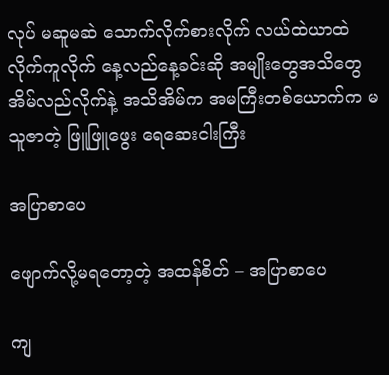လုပ် မဆူမဆဲ သောက်လိုက်စားလိုက် လယ်ထဲယာထဲလိုက်ကူလိုက် နေ့လည်နေ့ခင်းဆို အမျိုးတွေအသိတွေ အိမ်လည်လိုက်နဲ့ အသိအိမ်က အမကြီးတစ်ယောက်က မသူဇာတဲ့ ဖြူဖြူဖွေး ရေဆေးငါးကြီး

အပြာစာပေ

ဖျောက်လို့မရတော့တဲ့ အထန်စိတ် – အပြာစာပေ

ကျ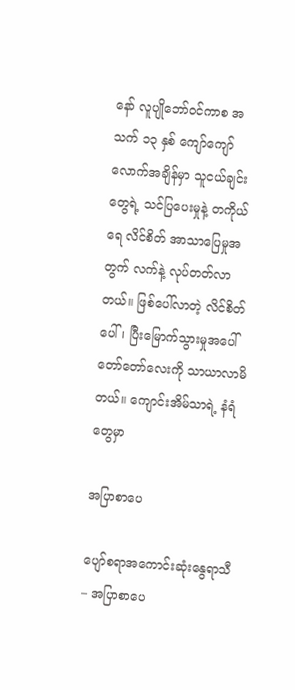နော် လူပျိုဘော်ဝင်ကာစ အသက် ၁၃ နှစ် ကျော်ကျော်လောက်အချိန်မှာ သူငယ်ချင်းတွေရဲ့ သင်ပြပေးမှုနဲ့ တကိုယ်ရေ လိင်စိတ် အာသာပြေမှုအတွက် လက်နဲ့ လုပ်တတ်လာတယ်။ ဖြစ်ပေါ်လာတဲ့ လိင်စိတ်ပေါ်၊ ပြီးမြောက်သွားမှုအပေါ် တော်တော်လေးကို သာယာလာမိတယ်။ ကျောင်းအိမ်သာရဲ့ နံရံတွေမှာ

အပြာစာပေ

ပျော်စရာအကောင်းဆုံးနွေရာသီ – အပြာစာပေ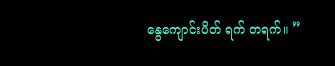နွေကျောင်းပိတ် ရက် တရက်။ ”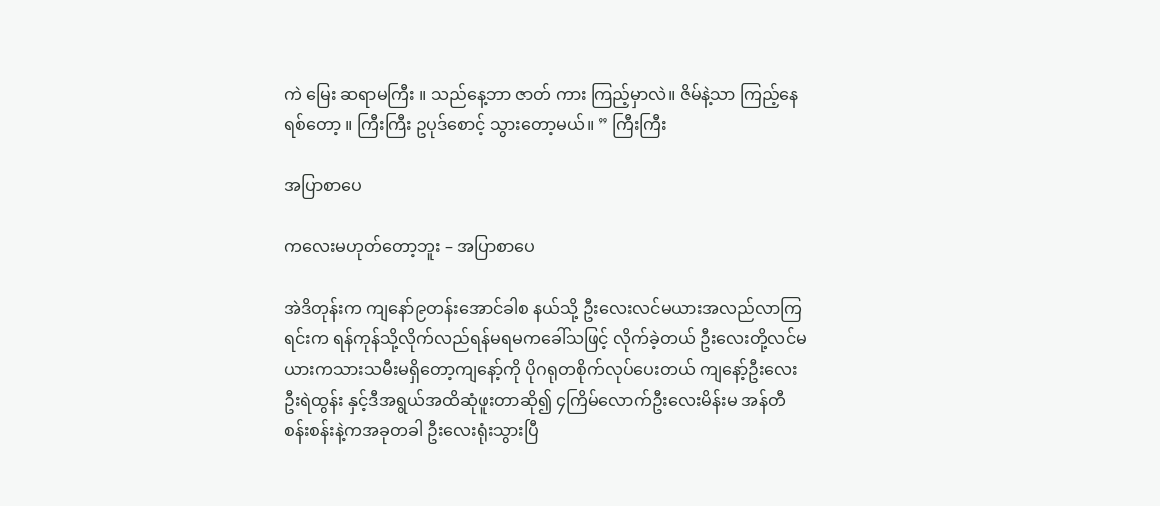ကဲ မြေး ဆရာမကြီး ။ သည်နေ့ဘာ ဇာတ် ကား ကြည့်မှာလဲ။ ဇိမ်နဲ့သာ ကြည့်နေရစ်တော့ ။ ကြီးကြီး ဥပုဒ်စောင့် သွားတော့မယ်။ ” ကြီးကြီး

အပြာစာပေ

ကလေးမဟုတ်တော့ဘူး – အပြာစာပေ

အဲဒိတုန်းက ကျနော်၉တန်းအောင်ခါစ နယ်သို့ ဦးလေးလင်မယားအလည်လာကြရင်းက ရန်ကုန်သို့လိုက်လည်ရန်မရမကခေါ်သဖြင့် လိုက်ခဲ့တယ် ဦးလေးတို့လင်မယားကသားသမီးမရှိတော့ကျနော့်ကို ပိုဂရုတစိုက်လုပ်ပေးတယ် ကျနော့်ဦးလေးဦးရဲထွန်း နှင့်ဒီအရွယ်အထိဆုံဖူးတာဆို၍ ၄ကြိမ်လောက်ဦးလေးမိန်းမ အန်တီစန်းစန်းနဲ့ကအခုတခါ ဦးလေးရုံးသွားပြီ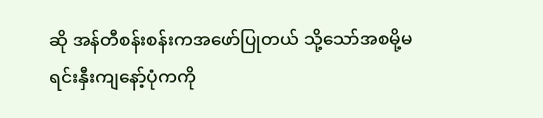ဆို အန်တီစန်းစန်းကအဖော်ပြုတယ် သို့သော်အစမို့မရင်းနှီးကျနော့်ပုံကကို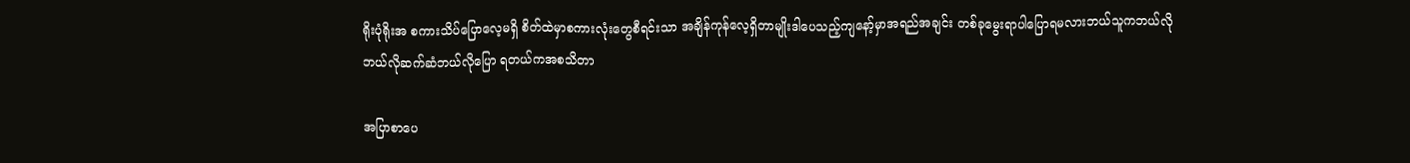ရိုးပုံရိုးအ စကားသိပ်ပြောလေ့မရှိ စိတ်ထဲမှာစကားလုံးတွေစီရင်းသာ အချိန်ကုန်လေ့ရှိတာမျိုးဒါပေသည့်ကျနော့်မှာအရည်အချင်း တစ်ခုမွေးရာပါပြောရမလားဘယ်သူကဘယ်လိုဘယ်လိုဆက်ဆံဘယ်လိုပြော ရတယ်ကအစသိတာ

အပြာစာပေ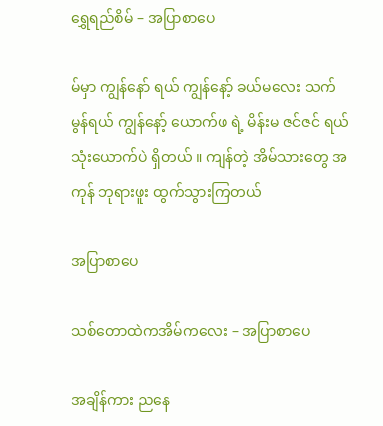ရွှေရည်စိမ် – အပြာစာပေ

မ်မှာ ကျွန်နော် ရယ် ကျွန်နော့် ခယ်မလေး သက်မွန်ရယ် ကျွန်နော့် ယောက်ဖ ရဲ့ မိန်းမ ဇင်ဇင် ရယ် သုံးယောက်ပဲ ရှိတယ် ။ ကျန်တဲ့ အိမ်သားတွေ အကုန် ဘုရားဖူး ထွက်သွားကြတယ်

အပြာစာပေ

သစ်တောထဲကအိမ်ကလေး – အပြာစာပေ

အချိန်ကား ညနေ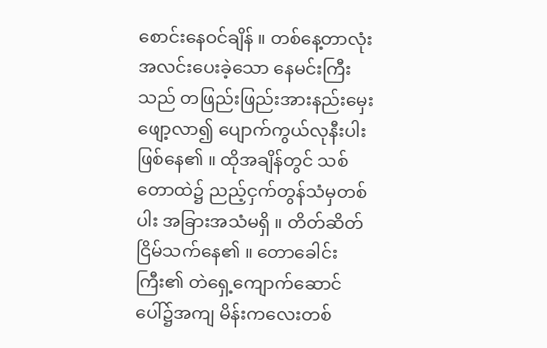စောင်းနေဝင်ချိန် ။ တစ်နေ့တာလုံး အလင်းပေးခဲ့သော နေမင်းကြီးသည် တဖြည်းဖြည်းအားနည်းမှေးဖျော့လာ၍ ပျောက်ကွယ်လုနီးပါးဖြစ်နေ၏ ။ ထိုအချိန်တွင် သစ်တောထဲ၌ ညည့်ငှက်တွန်သံမှတစ်ပါး အခြားအသံမရှိ ။ တိတ်ဆိတ်ငြိမ်သက်နေ၏ ။ တောခေါင်းကြီး၏ တဲရှေ့ကျောက်ဆောင်ပေါ်၌အကျ မိန်းကလေးတစ်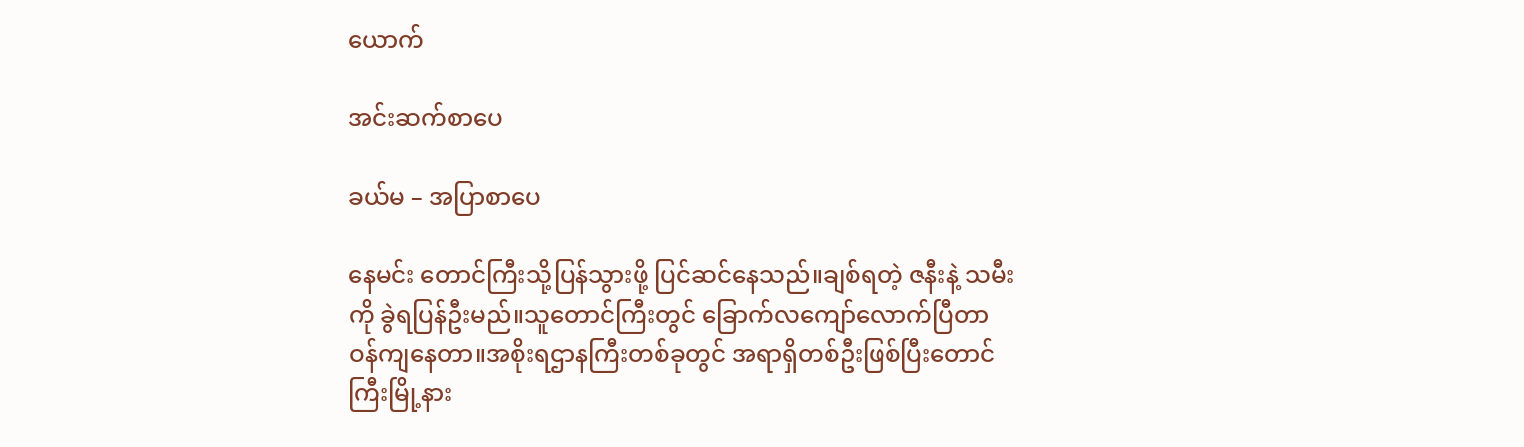ယောက်

အင်းဆက်စာပေ

ခယ်မ – အပြာစာပေ

နေမင်း တောင်ကြီးသို့ပြန်သွားဖို့ ပြင်ဆင်နေသည်။ချစ်ရတဲ့ ဇနီးနဲ့ သမီးကို ခွဲရပြန်ဦးမည်။သူတောင်ကြီးတွင် ခြောက်လကျော်လောက်ပြီတာဝန်ကျနေတာ။အစိုးရဌာနကြီးတစ်ခုတွင် အရာရှိတစ်ဦးဖြစ်ပြီးတောင်ကြီးမြို့နား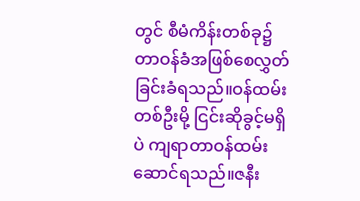တွင် စီမံကိန်းတစ်ခု၌တာဝန်ခံအဖြစ်စေလွှတ်ခြင်းခံရသည်။ဝန်ထမ်းတစ်ဦးမို့ ငြင်းဆိုခွင့်မရှိပဲ ကျရာတာဝန်ထမ်းဆောင်ရသည်။ဇနီး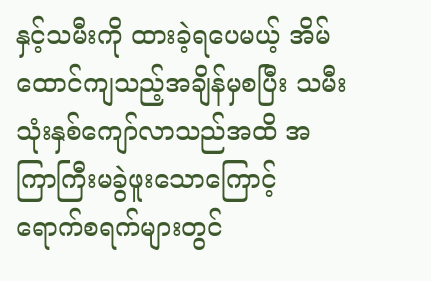နှင့်သမီးကို ထားခဲ့ရပေမယ့် အိမ်ထောင်ကျသည့်အချိန်မှစပြီး သမီး သုံးနှစ်ကျော်လာသည်အထိ အကြာကြီးမခွဲဖူးသောကြောင့် ရောက်စရက်များတွင်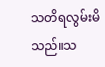သတိရလွမ်းမိသည်။သ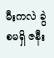မီးကလဲ ခွဲစမရှိ ဇနီး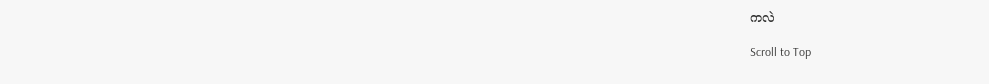ကလဲ

Scroll to Top